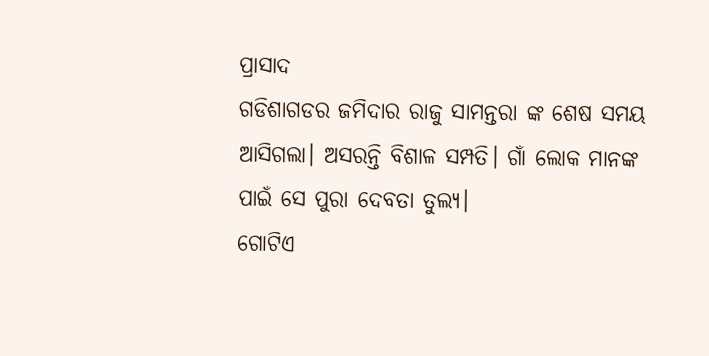ପ୍ରାସାଦ
ଗଡିଶାଗଡର ଜମିଦାର ରାଜୁ ସାମନ୍ତରା ଙ୍କ ଶେଷ ସମୟ ଆସିଗଲା। ଅସରନ୍ତି ବିଶାଳ ସମ୍ପତି। ଗାଁ ଲୋକ ମାନଙ୍କ ପାଇଁ ସେ ପୁରା ଦେବତା ତୁଲ୍ୟ।
ଗୋଟିଏ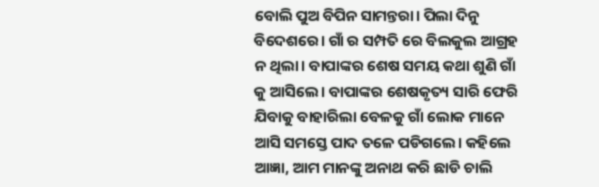ବୋଲି ପୁଅ ବିପିନ ସାମନ୍ତରା। ପିଲା ଦିନୁ ବିଦେଶରେ। ଗାଁ ର ସମ୍ପତି ରେ ବିଲକୁଲ ଆଗ୍ରହ ନ ଥିଲା। ବାପାଙ୍କର ଶେଷ ସମୟ କଥା ଶୁଣି ଗାଁ କୁ ଆସିଲେ। ବାପାଙ୍କର ଶେଷକୃତ୍ୟ ସାରି ଫେରି ଯିବାକୁ ବାହାରିଲା ବେଳକୁ ଗାଁ ଲୋକ ମାନେ ଆସି ସମସ୍ତେ ପାଦ ତଳେ ପଡିଗଲେ। କହିଲେ ଆଜ୍ଞା, ଆମ ମାନଙ୍କୁ ଅନାଥ କରି ଛାଡି ଚାଲି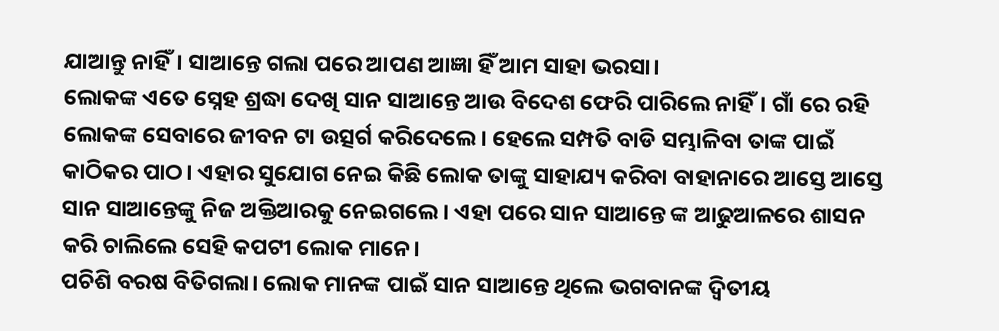ଯାଆନ୍ତୁ ନାହିଁ। ସାଆନ୍ତେ ଗଲା ପରେ ଆପଣ ଆଜ୍ଞା ହିଁ ଆମ ସାହା ଭରସା।
ଲୋକଙ୍କ ଏତେ ସ୍ନେହ ଶ୍ରଦ୍ଧା ଦେଖି ସାନ ସାଆନ୍ତେ ଆଉ ବିଦେଶ ଫେରି ପାରିଲେ ନାହିଁ। ଗାଁ ରେ ରହି ଲୋକଙ୍କ ସେବାରେ ଜୀବନ ଟା ଉତ୍ସର୍ଗ କରିଦେଲେ। ହେଲେ ସମ୍ପତି ବାଡି ସମ୍ଭାଳିବା ତାଙ୍କ ପାଇଁ କାଠିକର ପାଠ। ଏହାର ସୁଯୋଗ ନେଇ କିଛି ଲୋକ ତାଙ୍କୁ ସାହାଯ୍ୟ କରିବା ବାହାନାରେ ଆସ୍ତେ ଆସ୍ତେ ସାନ ସାଆନ୍ତେଙ୍କୁ ନିଜ ଅକ୍ତିଆରକୁ ନେଇଗଲେ। ଏହା ପରେ ସାନ ସାଆନ୍ତେ ଙ୍କ ଆଢୁଆଳରେ ଶାସନ କରି ଚାଲିଲେ ସେହି କପଟୀ ଲୋକ ମାନେ।
ପଚିଶି ବରଷ ବିତିଗଲା। ଲୋକ ମାନଙ୍କ ପାଇଁ ସାନ ସାଆନ୍ତେ ଥିଲେ ଭଗବାନଙ୍କ ଦ୍ବିତୀୟ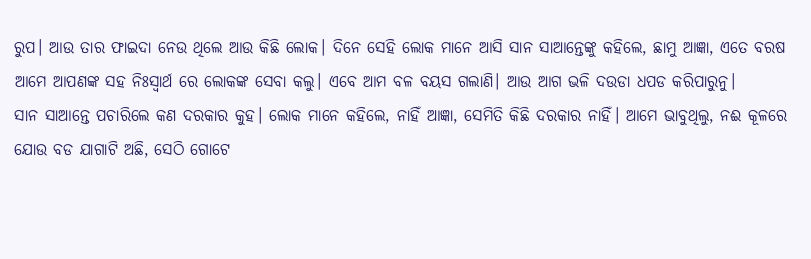ରୁପ। ଆଉ ତାର ଫାଇଦା ନେଉ ଥିଲେ ଆଉ କିଛି ଲୋକ। ଦିନେ ସେହି ଲୋକ ମାନେ ଆସି ସାନ ସାଆନ୍ତେଙ୍କୁ କହିଲେ, ଛାମୁ ଆଜ୍ଞା, ଏତେ ବରଷ ଆମେ ଆପଣଙ୍କ ସହ ନିଃସ୍ବାର୍ଥ ରେ ଲୋକଙ୍କ ସେବା କଲୁ। ଏବେ ଆମ ବଳ ବୟସ ଗଲାଣି। ଆଉ ଆଗ ଭଳି ଦଉଡା ଧପଡ କରିପାରୁନୁ।
ସାନ ସାଆନ୍ତେ ପଚାରିଲେ କଣ ଦରକାର କୁହ। ଲୋକ ମାନେ କହିଲେ, ନାହିଁ ଆଜ୍ଞା, ସେମିତି କିଛି ଦରକାର ନାହିଁ। ଆମେ ଭାବୁଥିଲୁ, ନଈ କୂଳରେ ଯୋଉ ବଡ ଯାଗାଟି ଅଛି, ସେଠି ଗୋଟେ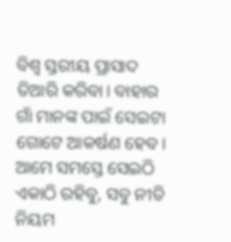ବିଶ୍ବ ସ୍ତରୀୟ ପ୍ରାସାଦ ତିଆରି କରିବା। ବାହାର ଗାଁ ମାନଙ୍କ ପାଇଁ ସେଇଟା ଗୋଟେ ଆକର୍ଷଣ ହେବ। ଆମେ ସମସ୍ତେ ସେଇଠି ଏକାଠି ରହିବୁ, ସବୁ ନୀତି ନିୟମ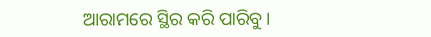ଆରାମରେ ସ୍ଥିର କରି ପାରିବୁ।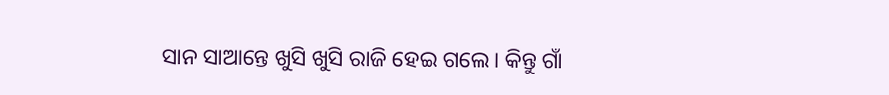ସାନ ସାଆନ୍ତେ ଖୁସି ଖୁସି ରାଜି ହେଇ ଗଲେ। କିନ୍ତୁ ଗାଁ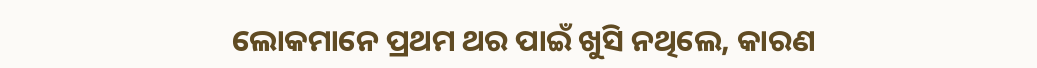ଲୋକମାନେ ପ୍ରଥମ ଥର ପାଇଁ ଖୁସି ନଥିଲେ, କାରଣ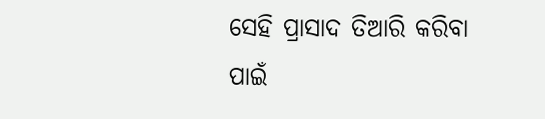ସେହି ପ୍ରାସାଦ ତିଆରି କରିବା ପାଇଁ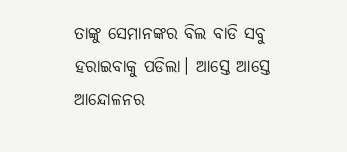ତାଙ୍କୁ ସେମାନଙ୍କର ବିଲ ବାଡି ସବୁ ହରାଇବାକୁ ପଡିଲା। ଆସ୍ତେ ଆସ୍ତେ ଆନ୍ଦୋଳନର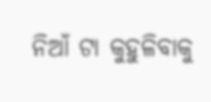ନିଆଁ ଟା କୁହୁଳିବାକୁ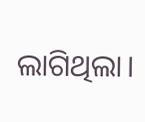ଲାଗିଥିଲା।